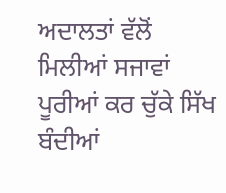ਅਦਾਲਤਾਂ ਵੱਲੋਂ ਮਿਲੀਆਂ ਸਜਾਵਾਂ ਪੂਰੀਆਂ ਕਰ ਚੁੱਕੇ ਸਿੱਖ ਬੰਦੀਆਂ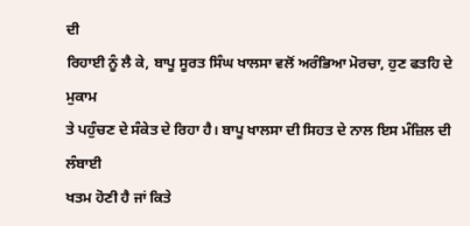ਦੀ
ਰਿਹਾਈ ਨੂੰ ਲੈ ਕੇ, ਬਾਪੂ ਸੂਰਤ ਸਿੰਘ ਖਾਲਸਾ ਵਲੋਂ ਅਰੰਭਿਆ ਮੋਰਚਾ, ਹੁਣ ਫਤਹਿ ਦੇ ਮੁਕਾਮ
ਤੇ ਪਹੁੰਚਣ ਦੇ ਸੰਕੇਤ ਦੇ ਰਿਹਾ ਹੈ। ਬਾਪੂ ਖਾਲਸਾ ਦੀ ਸਿਹਤ ਦੇ ਨਾਲ ਇਸ ਮੰਜ਼ਿਲ ਦੀ ਲੰਬਾਈ
ਖਤਮ ਹੋਣੀ ਹੈ ਜਾਂ ਕਿਤੇ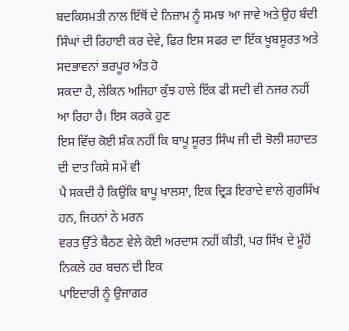ਬਦਕਿਸਮਤੀ ਨਾਲ ਇੱਥੋਂ ਦੇ ਨਿਜ਼ਾਮ ਨੂੰ ਸਮਝ ਆ ਜਾਵੇ ਅਤੇ ਉਹ ਬੰਦੀ
ਸਿੰਘਾਂ ਦੀ ਰਿਹਾਈ ਕਰ ਦੇਵੇ, ਫਿਰ ਇਸ ਸਫਰ ਦਾ ਇੱਕ ਖੂਬਸੂਰਤ ਅਤੇ ਸਦਭਾਵਨਾਂ ਭਰਪੂਰ ਅੰਤ ਹੋ
ਸਕਦਾ ਹੈ, ਲੇਕਿਨ ਅਜਿਹਾ ਕੁੱਝ ਹਾਲੇ ਇੱਕ ਫੀ ਸਦੀ ਵੀ ਨਜਰ ਨਹੀਂ ਆ ਰਿਹਾ ਹੈ। ਇਸ ਕਰਕੇ ਹੁਣ
ਇਸ ਵਿੱਚ ਕੋਈ ਸ਼ੰਕ ਨਹੀਂ ਕਿ ਬਾਪੂ ਸੂਰਤ ਸਿੰਘ ਜੀ ਦੀ ਝੋਲੀ ਸ਼ਹਾਦਤ ਦੀ ਦਾਤ ਕਿਸੇ ਸਮੇਂ ਵੀ
ਪੈ ਸਕਦੀ ਹੈ ਕਿਉਂਕਿ ਬਾਪੂ ਖਾਲਸਾ, ਇਕ ਦ੍ਰਿੜ ਇਰਾਦੇ ਵਾਲੇ ਗੁਰਸਿੱਖ ਹਨ, ਜਿਹਨਾਂ ਨੇ ਮਰਨ
ਵਰਤ ਉੱਤੇ ਬੈਠਣ ਵੇਲੇ ਕੋਈ ਅਰਦਾਸ ਨਹੀਂ ਕੀਤੀ, ਪਰ ਸਿੱਖ ਦੇ ਮੂੰਹੋਂ ਨਿਕਲੇ ਹਰ ਬਚਨ ਦੀ ਇਕ
ਪਾਇਦਾਰੀ ਨੂੰ ਉਜਾਗਰ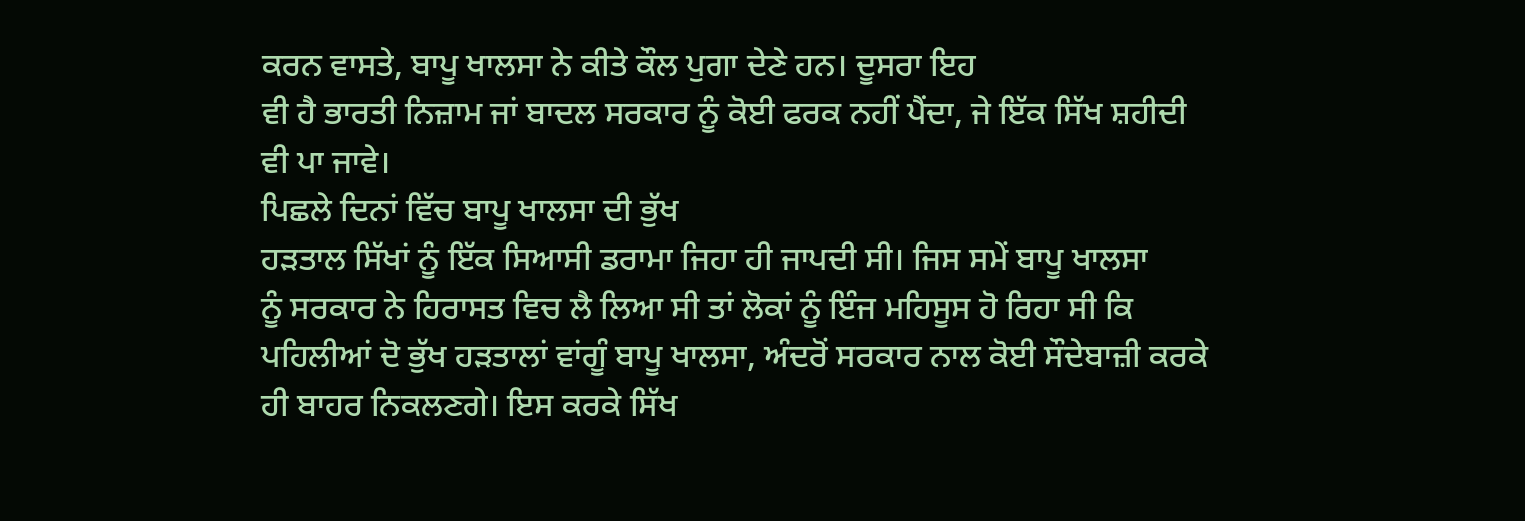ਕਰਨ ਵਾਸਤੇ, ਬਾਪੂ ਖਾਲਸਾ ਨੇ ਕੀਤੇ ਕੌਲ ਪੁਗਾ ਦੇਣੇ ਹਨ। ਦੂਸਰਾ ਇਹ
ਵੀ ਹੈ ਭਾਰਤੀ ਨਿਜ਼ਾਮ ਜਾਂ ਬਾਦਲ ਸਰਕਾਰ ਨੂੰ ਕੋਈ ਫਰਕ ਨਹੀਂ ਪੈਂਦਾ, ਜੇ ਇੱਕ ਸਿੱਖ ਸ਼ਹੀਦੀ
ਵੀ ਪਾ ਜਾਵੇ।
ਪਿਛਲੇ ਦਿਨਾਂ ਵਿੱਚ ਬਾਪੂ ਖਾਲਸਾ ਦੀ ਭੁੱਖ
ਹੜਤਾਲ ਸਿੱਖਾਂ ਨੂੰ ਇੱਕ ਸਿਆਸੀ ਡਰਾਮਾ ਜਿਹਾ ਹੀ ਜਾਪਦੀ ਸੀ। ਜਿਸ ਸਮੇਂ ਬਾਪੂ ਖਾਲਸਾ
ਨੂੰ ਸਰਕਾਰ ਨੇ ਹਿਰਾਸਤ ਵਿਚ ਲੈ ਲਿਆ ਸੀ ਤਾਂ ਲੋਕਾਂ ਨੂੰ ਇੰਜ ਮਹਿਸੂਸ ਹੋ ਰਿਹਾ ਸੀ ਕਿ
ਪਹਿਲੀਆਂ ਦੋ ਭੁੱਖ ਹੜਤਾਲਾਂ ਵਾਂਗੂੰ ਬਾਪੂ ਖਾਲਸਾ, ਅੰਦਰੋਂ ਸਰਕਾਰ ਨਾਲ ਕੋਈ ਸੌਦੇਬਾਜ਼ੀ ਕਰਕੇ
ਹੀ ਬਾਹਰ ਨਿਕਲਣਗੇ। ਇਸ ਕਰਕੇ ਸਿੱਖ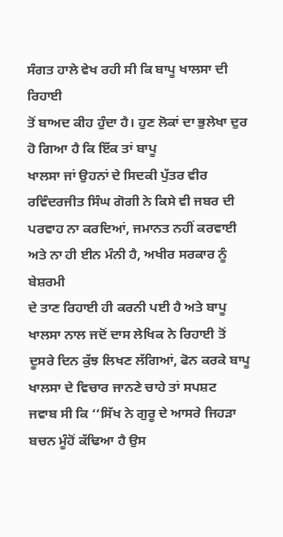ਸੰਗਤ ਹਾਲੇ ਵੇਖ ਰਹੀ ਸੀ ਕਿ ਬਾਪੂ ਖਾਲਸਾ ਦੀ ਰਿਹਾਈ
ਤੋਂ ਬਾਅਦ ਕੀਹ ਹੁੰਦਾ ਹੈ। ਹੁਣ ਲੋਕਾਂ ਦਾ ਭੁਲੇਖਾ ਦੁਰ ਹੋ ਗਿਆ ਹੈ ਕਿ ਇੱਕ ਤਾਂ ਬਾਪੂ
ਖਾਲਸਾ ਜਾਂ ਉਹਨਾਂ ਦੇ ਸਿਦਕੀ ਪੁੱਤਰ ਵੀਰ ਰਵਿੰਦਰਜੀਤ ਸਿੰਘ ਗੋਗੀ ਨੇ ਕਿਸੇ ਵੀ ਜਬਰ ਦੀ
ਪਰਵਾਹ ਨਾ ਕਰਦਿਆਂ, ਜਮਾਨਤ ਨਹੀਂ ਕਰਵਾਈ ਅਤੇ ਨਾ ਹੀ ਈਨ ਮੰਨੀ ਹੈ, ਅਖੀਰ ਸਰਕਾਰ ਨੂੰ ਬੇਸ਼ਰਮੀ
ਦੇ ਤਾਣ ਰਿਹਾਈ ਹੀ ਕਰਨੀ ਪਈ ਹੈ ਅਤੇ ਬਾਪੂ ਖਾਲਸਾ ਨਾਲ ਜਦੋਂ ਦਾਸ ਲੇਖਿਕ ਨੇ ਰਿਹਾਈ ਤੋਂ
ਦੂਸਰੇ ਦਿਨ ਕੁੱਝ ਲਿਖਣ ਲੱਗਿਆਂ, ਫੋਨ ਕਰਕੇ ਬਾਪੂ ਖਾਲਸਾ ਦੇ ਵਿਚਾਰ ਜਾਨਣੇ ਚਾਹੇ ਤਾਂ ਸਪਸ਼ਟ
ਜਵਾਬ ਸੀ ਕਿ ‘‘ਸਿੱਖ ਨੇ ਗੁਰੂ ਦੇ ਆਸਰੇ ਜਿਹੜਾ ਬਚਨ ਮੂੰਹੋਂ ਕੱਢਿਆ ਹੈ ਉਸ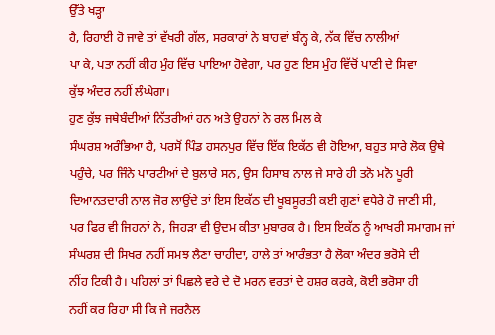ਉੱਤੇ ਖੜ੍ਹਾ
ਹੈ, ਰਿਹਾਈ ਹੋ ਜਾਵੇ ਤਾਂ ਵੱਖਰੀ ਗੱਲ, ਸਰਕਾਰਾਂ ਨੇ ਬਾਹਵਾਂ ਬੰਨ੍ਹ ਕੇ, ਨੱਕ ਵਿੱਚ ਨਾਲੀਆਂ
ਪਾ ਕੇ, ਪਤਾ ਨਹੀਂ ਕੀਹ ਮੁੰਹ ਵਿੱਚ ਪਾਇਆ ਹੋਵੇਗਾ, ਪਰ ਹੁਣ ਇਸ ਮੁੰਹ ਵਿੱਚੋਂ ਪਾਣੀ ਦੇ ਸਿਵਾ
ਕੁੱਝ ਅੰਦਰ ਨਹੀਂ ਲੰਘੇਗਾ।
ਹੁਣ ਕੁੱਝ ਜਥੇਬੰਦੀਆਂ ਨਿੱਤਰੀਆਂ ਹਨ ਅਤੇ ਉਹਨਾਂ ਨੇ ਰਲ ਮਿਲ ਕੇ
ਸੰਘਰਸ਼ ਅਰੰਭਿਆ ਹੈ, ਪਰਸੋਂ ਪਿੰਡ ਹਸਨਪੁਰ ਵਿੱਚ ਇੱਕ ਇਕੱਠ ਵੀ ਹੋਇਆ, ਬਹੁਤ ਸਾਰੇ ਲੋਕ ਉਥੇ
ਪਹੁੰਚੇ, ਪਰ ਜਿੰਨੇ ਪਾਰਟੀਆਂ ਦੇ ਬੁਲਾਰੇ ਸਨ, ਉਸ ਹਿਸਾਬ ਨਾਲ ਜੇ ਸਾਰੇ ਹੀ ਤਨੋ ਮਨੋ ਪੂਰੀ
ਦਿਆਨਤਦਾਰੀ ਨਾਲ ਜੋਰ ਲਾਉਂਦੇ ਤਾਂ ਇਸ ਇਕੱਠ ਦੀ ਖੂਬਸੂਰਤੀ ਕਈ ਗੁਣਾਂ ਵਧੇਰੇ ਹੋ ਜਾਣੀ ਸੀ,
ਪਰ ਫਿਰ ਵੀ ਜਿਹਨਾਂ ਨੇ, ਜਿਹੜਾ ਵੀ ਉਦਮ ਕੀਤਾ ਮੁਬਾਰਕ ਹੈ। ਇਸ ਇਕੱਠ ਨੂੰ ਆਖਰੀ ਸਮਾਗਮ ਜਾਂ
ਸੰਘਰਸ਼ ਦੀ ਸਿਖਰ ਨਹੀਂ ਸਮਝ ਲੈਣਾ ਚਾਹੀਦਾ, ਹਾਲੇ ਤਾਂ ਆਰੰਭਤਾ ਹੈ ਲੋਕਾ ਅੰਦਰ ਭਰੋਸੇ ਦੀ
ਨੀਂਹ ਟਿਕੀ ਹੈ। ਪਹਿਲਾਂ ਤਾਂ ਪਿਛਲੇ ਵਰੇ ਦੇ ਦੋ ਮਰਨ ਵਰਤਾਂ ਦੇ ਹਸ਼ਰ ਕਰਕੇ, ਕੋਈ ਭਰੋਸਾ ਹੀ
ਨਹੀਂ ਕਰ ਰਿਹਾ ਸੀ ਕਿ ਜੇ ਜਰਨੈਲ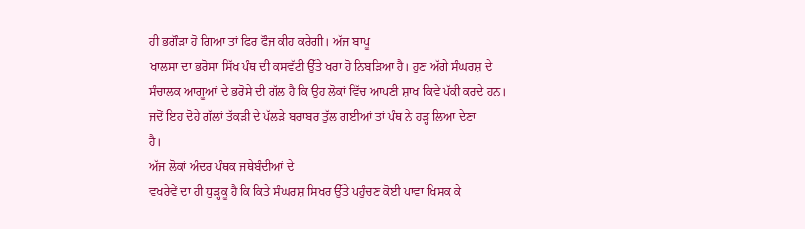ਹੀ ਭਗੌੜਾ ਹੋ ਗਿਆ ਤਾਂ ਫਿਰ ਫੌਜ ਕੀਹ ਕਰੇਗੀ। ਅੱਜ ਬਾਪੂ
ਖਾਲਸਾ ਦਾ ਭਰੋਸਾ ਸਿੱਖ ਪੰਥ ਦੀ ਕਸਵੱਟੀ ਉੱਤੇ ਖਰਾ ਹੋ ਨਿਬੜਿਆ ਹੈ। ਹੁਣ ਅੱਗੇ ਸੰਘਰਸ਼ ਦੇ
ਸੰਚਾਲਕ ਆਗੂਆਂ ਦੇ ਭਰੋਸੇ ਦੀ ਗੱਲ ਹੈ ਕਿ ਉਹ ਲੋਕਾਂ ਵਿੱਚ ਆਪਣੀ ਸ਼ਾਖ ਕਿਵੇ ਪੱਕੀ ਕਰਦੇ ਹਨ।
ਜਦੋਂ ਇਹ ਦੋਹੇ ਗੱਲਾਂ ਤੱਕੜੀ ਦੇ ਪੱਲੜੇ ਬਰਾਬਰ ਤੁੱਲ ਗਈਆਂ ਤਾਂ ਪੰਥ ਨੇ ਹੜ੍ਹ ਲਿਆ ਦੇਣਾ
ਹੈ।
ਅੱਜ ਲੋਕਾਂ ਅੰਦਰ ਪੰਥਕ ਜਥੇਬੰਦੀਆਂ ਦੇ
ਵਖਰੇਵੇਂ ਦਾ ਹੀ ਧੁੜ੍ਹਕੂ ਹੈ ਕਿ ਕਿਤੇ ਸੰਘਰਸ਼ ਸਿਖਰ ਉੱਤੇ ਪਹੁੰਚਣ ਕੋਈ ਪਾਵਾ ਖਿਸਕ ਕੇ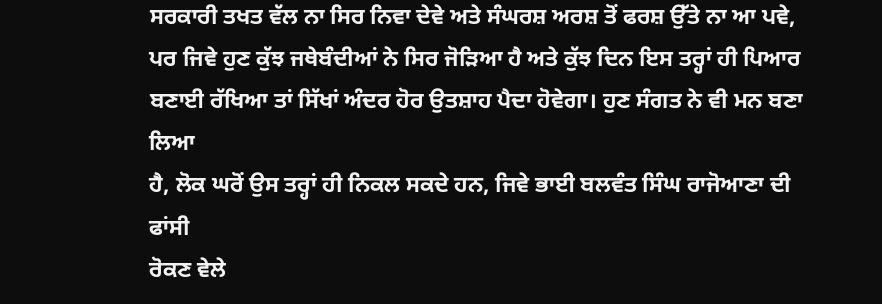ਸਰਕਾਰੀ ਤਖਤ ਵੱਲ ਨਾ ਸਿਰ ਨਿਵਾ ਦੇਵੇ ਅਤੇ ਸੰਘਰਸ਼ ਅਰਸ਼ ਤੋਂ ਫਰਸ਼ ਉੱਤੇ ਨਾ ਆ ਪਵੇ,
ਪਰ ਜਿਵੇ ਹੁਣ ਕੁੱਝ ਜਥੇਬੰਦੀਆਂ ਨੇ ਸਿਰ ਜੋੜਿਆ ਹੈ ਅਤੇ ਕੁੱਝ ਦਿਨ ਇਸ ਤਰ੍ਹਾਂ ਹੀ ਪਿਆਰ
ਬਣਾਈ ਰੱਖਿਆ ਤਾਂ ਸਿੱਖਾਂ ਅੰਦਰ ਹੋਰ ਉਤਸ਼ਾਹ ਪੈਦਾ ਹੋਵੇਗਾ। ਹੁਣ ਸੰਗਤ ਨੇ ਵੀ ਮਨ ਬਣਾ ਲਿਆ
ਹੈ, ਲੋਕ ਘਰੋਂ ਉਸ ਤਰ੍ਹਾਂ ਹੀ ਨਿਕਲ ਸਕਦੇ ਹਨ, ਜਿਵੇ ਭਾਈ ਬਲਵੰਤ ਸਿੰਘ ਰਾਜੋਆਣਾ ਦੀ ਫਾਂਸੀ
ਰੋਕਣ ਵੇਲੇ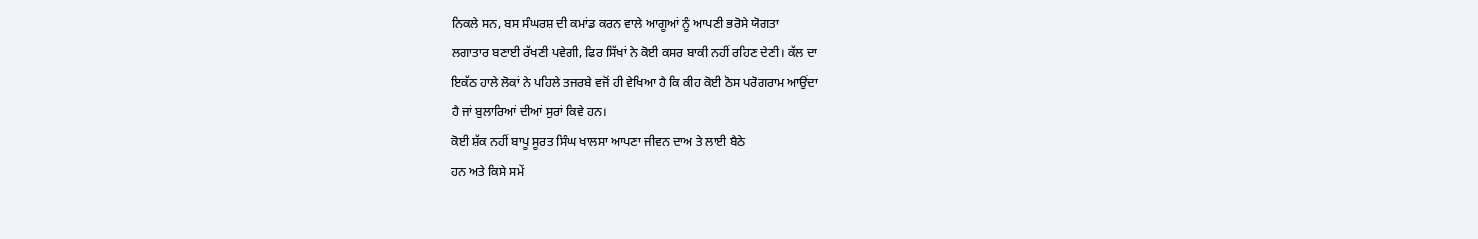ਨਿਕਲੇ ਸਨ, ਬਸ ਸੰਘਰਸ਼ ਦੀ ਕਮਾਂਡ ਕਰਨ ਵਾਲੇ ਆਗੂਆਂ ਨੂੰ ਆਪਣੀ ਭਰੋਸੇ ਯੋਗਤਾ
ਲਗਾਤਾਰ ਬਣਾਈ ਰੱਖਣੀ ਪਵੇਗੀ, ਫਿਰ ਸਿੱਖਾਂ ਨੇ ਕੋਈ ਕਸਰ ਬਾਕੀ ਨਹੀਂ ਰਹਿਣ ਦੇਣੀ। ਕੱਲ ਦਾ
ਇਕੱਠ ਹਾਲੇ ਲੋਕਾਂ ਨੇ ਪਹਿਲੇ ਤਜਰਬੇ ਵਜੋਂ ਹੀ ਵੇਖਿਆ ਹੈ ਕਿ ਕੀਹ ਕੋਈ ਠੋਸ ਪਰੋਗਰਾਮ ਆਉਂਦਾ
ਹੈ ਜਾਂ ਬੁਲਾਰਿਆਂ ਦੀਆਂ ਸੁਰਾਂ ਕਿਵੇ ਹਨ।
ਕੋਈ ਸ਼ੱਕ ਨਹੀਂ ਬਾਪੂ ਸੂਰਤ ਸਿੰਘ ਖਾਲਸਾ ਆਪਣਾ ਜੀਵਨ ਦਾਅ ਤੇ ਲਾਈ ਬੈਠੇ
ਹਨ ਅਤੇ ਕਿਸੇ ਸਮੇਂ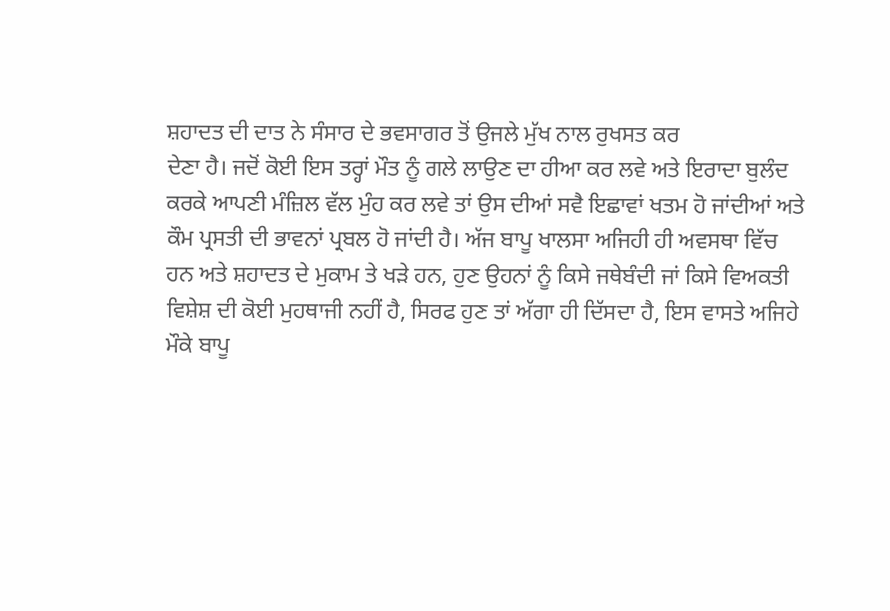ਸ਼ਹਾਦਤ ਦੀ ਦਾਤ ਨੇ ਸੰਸਾਰ ਦੇ ਭਵਸਾਗਰ ਤੋਂ ਉਜਲੇ ਮੁੱਖ ਨਾਲ ਰੁਖਸਤ ਕਰ
ਦੇਣਾ ਹੈ। ਜਦੋਂ ਕੋਈ ਇਸ ਤਰ੍ਹਾਂ ਮੌਤ ਨੂੰ ਗਲੇ ਲਾਉਣ ਦਾ ਹੀਆ ਕਰ ਲਵੇ ਅਤੇ ਇਰਾਦਾ ਬੁਲੰਦ
ਕਰਕੇ ਆਪਣੀ ਮੰਜ਼ਿਲ ਵੱਲ ਮੁੰਹ ਕਰ ਲਵੇ ਤਾਂ ਉਸ ਦੀਆਂ ਸਵੈ ਇਛਾਵਾਂ ਖਤਮ ਹੋ ਜਾਂਦੀਆਂ ਅਤੇ
ਕੌਮ ਪ੍ਰਸਤੀ ਦੀ ਭਾਵਨਾਂ ਪ੍ਰਬਲ ਹੋ ਜਾਂਦੀ ਹੈ। ਅੱਜ ਬਾਪੂ ਖਾਲਸਾ ਅਜਿਹੀ ਹੀ ਅਵਸਥਾ ਵਿੱਚ
ਹਨ ਅਤੇ ਸ਼ਹਾਦਤ ਦੇ ਮੁਕਾਮ ਤੇ ਖੜੇ ਹਨ, ਹੁਣ ਉਹਨਾਂ ਨੂੰ ਕਿਸੇ ਜਥੇਬੰਦੀ ਜਾਂ ਕਿਸੇ ਵਿਅਕਤੀ
ਵਿਸ਼ੇਸ਼ ਦੀ ਕੋਈ ਮੁਹਥਾਜੀ ਨਹੀਂ ਹੈ, ਸਿਰਫ ਹੁਣ ਤਾਂ ਅੱਗਾ ਹੀ ਦਿੱਸਦਾ ਹੈ, ਇਸ ਵਾਸਤੇ ਅਜਿਹੇ
ਮੌਕੇ ਬਾਪੂ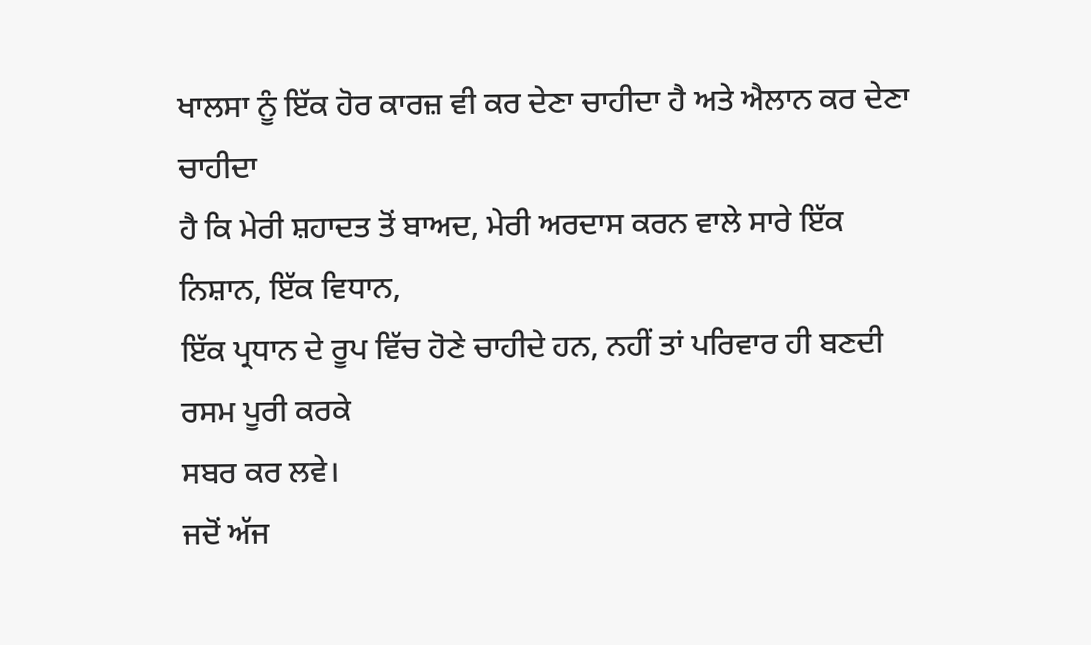ਖਾਲਸਾ ਨੂੰ ਇੱਕ ਹੋਰ ਕਾਰਜ਼ ਵੀ ਕਰ ਦੇਣਾ ਚਾਹੀਦਾ ਹੈ ਅਤੇ ਐਲਾਨ ਕਰ ਦੇਣਾ ਚਾਹੀਦਾ
ਹੈ ਕਿ ਮੇਰੀ ਸ਼ਹਾਦਤ ਤੋਂ ਬਾਅਦ, ਮੇਰੀ ਅਰਦਾਸ ਕਰਨ ਵਾਲੇ ਸਾਰੇ ਇੱਕ ਨਿਸ਼ਾਨ, ਇੱਕ ਵਿਧਾਨ,
ਇੱਕ ਪ੍ਰਧਾਨ ਦੇ ਰੂਪ ਵਿੱਚ ਹੋਣੇ ਚਾਹੀਦੇ ਹਨ, ਨਹੀਂ ਤਾਂ ਪਰਿਵਾਰ ਹੀ ਬਣਦੀ ਰਸਮ ਪੂਰੀ ਕਰਕੇ
ਸਬਰ ਕਰ ਲਵੇ।
ਜਦੋਂ ਅੱਜ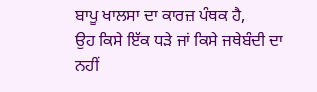ਬਾਪੂ ਖਾਲਸਾ ਦਾ ਕਾਰਜ਼ ਪੰਥਕ ਹੈ,
ਉਹ ਕਿਸੇ ਇੱਕ ਧੜੇ ਜਾਂ ਕਿਸੇ ਜਥੇਬੰਦੀ ਦਾ ਨਹੀਂ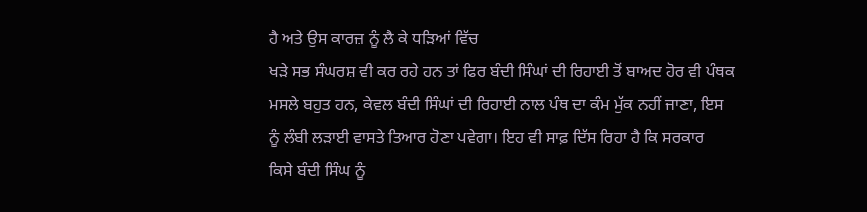ਹੈ ਅਤੇ ਉਸ ਕਾਰਜ਼ ਨੂੰ ਲੈ ਕੇ ਧੜਿਆਂ ਵਿੱਚ
ਖੜੇ ਸਭ ਸੰਘਰਸ਼ ਵੀ ਕਰ ਰਹੇ ਹਨ ਤਾਂ ਫਿਰ ਬੰਦੀ ਸਿੰਘਾਂ ਦੀ ਰਿਹਾਈ ਤੋਂ ਬਾਅਦ ਹੋਰ ਵੀ ਪੰਥਕ
ਮਸਲੇ ਬਹੁਤ ਹਨ, ਕੇਵਲ ਬੰਦੀ ਸਿੰਘਾਂ ਦੀ ਰਿਹਾਈ ਨਾਲ ਪੰਥ ਦਾ ਕੰਮ ਮੁੱਕ ਨਹੀਂ ਜਾਣਾ, ਇਸ
ਨੂੰ ਲੰਬੀ ਲੜਾਈ ਵਾਸਤੇ ਤਿਆਰ ਹੋਣਾ ਪਵੇਗਾ। ਇਹ ਵੀ ਸਾਫ਼ ਦਿੱਸ ਰਿਹਾ ਹੈ ਕਿ ਸਰਕਾਰ
ਕਿਸੇ ਬੰਦੀ ਸਿੰਘ ਨੂੰ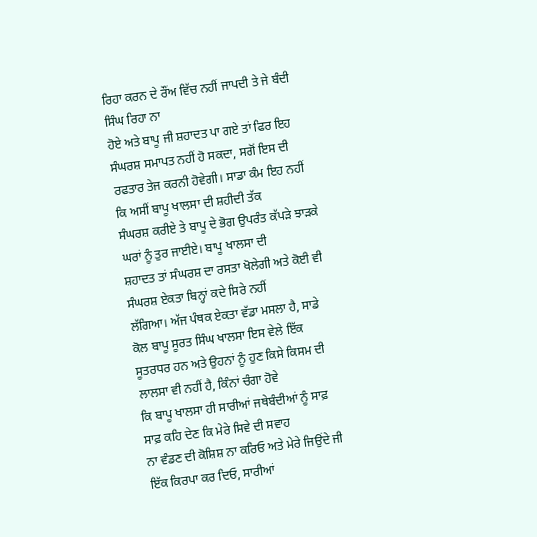ਰਿਹਾ ਕਰਨ ਦੇ ਰੌਂਅ ਵਿੱਚ ਨਹੀਂ ਜਾਪਦੀ ਤੇ ਜੇ ਬੰਦੀ ਸਿੰਘ ਰਿਹਾ ਨਾ
ਹੋਏ ਅਤੇ ਬਾਪੂ ਜੀ ਸ਼ਹਾਦਤ ਪਾ ਗਏ ਤਾਂ ਫਿਰ ਇਹ ਸੰਘਰਸ਼ ਸਮਾਪਤ ਨਹੀਂ ਹੋ ਸਕਦਾ, ਸਗੋਂ ਇਸ ਦੀ
ਰਫਤਾਰ ਤੇਜ ਕਰਨੀ ਹੋਵੇਗੀ। ਸਾਡਾ ਕੰਮ ਇਹ ਨਹੀਂ ਕਿ ਅਸੀਂ ਬਾਪੂ ਖਾਲਸਾ ਦੀ ਸ਼ਹੀਦੀ ਤੱਕ
ਸੰਘਰਸ਼ ਕਰੀਏ ਤੇ ਬਾਪੂ ਦੇ ਭੋਗ ਉਪਰੰਤ ਕੱਪੜੇ ਝਾੜਕੇ ਘਰਾਂ ਨੂੰ ਤੁਰ ਜਾਈਏ। ਬਾਪੂ ਖਾਲਸਾ ਦੀ
ਸ਼ਹਾਦਤ ਤਾਂ ਸੰਘਰਸ਼ ਦਾ ਰਸਤਾ ਖੋਲੇਗੀ ਅਤੇ ਕੋਈ ਵੀ ਸੰਘਰਸ਼ ਏਕਤਾ ਬਿਨ੍ਹਾਂ ਕਦੇ ਸਿਰੇ ਨਹੀਂ
ਲੱਗਿਆ। ਅੱਜ ਪੰਥਕ ਏਕਤਾ ਵੱਡਾ ਮਸਲਾ ਹੈ, ਸਾਡੇ ਕੋਲ ਬਾਪੂ ਸੂਰਤ ਸਿੰਘ ਖਾਲਸਾ ਇਸ ਵੇਲੇ ਇੱਕ
ਸੂਤਰਧਰ ਹਨ ਅਤੇ ਉਹਨਾਂ ਨੂੰ ਹੁਣ ਕਿਸੇ ਕਿਸਮ ਦੀ ਲਾਲਸਾ ਵੀ ਨਹੀਂ ਹੈ, ਕਿੰਨਾਂ ਚੰਗਾ ਹੋਵੇ
ਕਿ ਬਾਪੂ ਖਾਲਸਾ ਹੀ ਸਾਰੀਆਂ ਜਥੇਬੰਦੀਆਂ ਨੂੰ ਸਾਫ਼ ਸਾਫ਼ ਕਹਿ ਦੇਣ ਕਿ ਮੇਰੇ ਸਿਵੇ ਦੀ ਸਵਾਹ
ਨਾ ਵੰਡਣ ਦੀ ਕੋਸ਼ਿਸ਼ ਨਾ ਕਰਿਓ ਅਤੇ ਮੇਰੇ ਜਿਉਂਦੇ ਜੀ ਇੱਕ ਕਿਰਪਾ ਕਰ ਦਿਓ, ਸਾਰੀਆਂ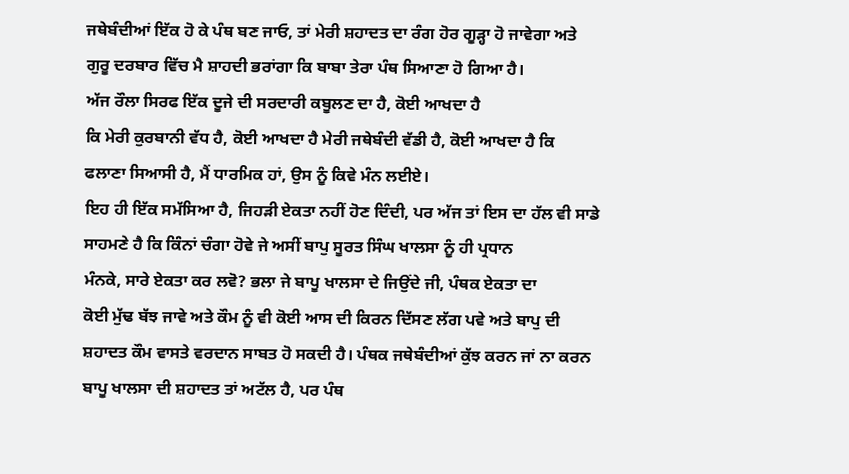ਜਥੇਬੰਦੀਆਂ ਇੱਕ ਹੋ ਕੇ ਪੰਥ ਬਣ ਜਾਓ, ਤਾਂ ਮੇਰੀ ਸ਼ਹਾਦਤ ਦਾ ਰੰਗ ਹੋਰ ਗੂੜ੍ਹਾ ਹੋ ਜਾਵੇਗਾ ਅਤੇ
ਗੁਰੂ ਦਰਬਾਰ ਵਿੱਚ ਮੈ ਸ਼ਾਹਦੀ ਭਰਾਂਗਾ ਕਿ ਬਾਬਾ ਤੇਰਾ ਪੰਥ ਸਿਆਣਾ ਹੋ ਗਿਆ ਹੈ।
ਅੱਜ ਰੌਲਾ ਸਿਰਫ ਇੱਕ ਦੂਜੇ ਦੀ ਸਰਦਾਰੀ ਕਬੂਲਣ ਦਾ ਹੈ, ਕੋਈ ਆਖਦਾ ਹੈ
ਕਿ ਮੇਰੀ ਕੁਰਬਾਨੀ ਵੱਧ ਹੈ, ਕੋਈ ਆਖਦਾ ਹੈ ਮੇਰੀ ਜਥੇਬੰਦੀ ਵੱਡੀ ਹੈ, ਕੋਈ ਆਖਦਾ ਹੈ ਕਿ
ਫਲਾਣਾ ਸਿਆਸੀ ਹੈ, ਮੈਂ ਧਾਰਮਿਕ ਹਾਂ, ਉਸ ਨੂੰ ਕਿਵੇ ਮੰਨ ਲਈਏ।
ਇਹ ਹੀ ਇੱਕ ਸਮੱਸਿਆ ਹੈ, ਜਿਹੜੀ ਏਕਤਾ ਨਹੀਂ ਹੋਣ ਦਿੰਦੀ, ਪਰ ਅੱਜ ਤਾਂ ਇਸ ਦਾ ਹੱਲ ਵੀ ਸਾਡੇ
ਸਾਹਮਣੇ ਹੈ ਕਿ ਕਿੰਨਾਂ ਚੰਗਾ ਹੋਵੇ ਜੇ ਅਸੀਂ ਬਾਪੁ ਸੂਰਤ ਸਿੰਘ ਖਾਲਸਾ ਨੂੰ ਹੀ ਪ੍ਰਧਾਨ
ਮੰਨਕੇ, ਸਾਰੇ ਏਕਤਾ ਕਰ ਲਵੋ? ਭਲਾ ਜੇ ਬਾਪੂ ਖਾਲਸਾ ਦੇ ਜਿਉਂਦੇ ਜੀ, ਪੰਥਕ ਏਕਤਾ ਦਾ
ਕੋਈ ਮੁੱਢ ਬੱਝ ਜਾਵੇ ਅਤੇ ਕੌਮ ਨੂੰ ਵੀ ਕੋਈ ਆਸ ਦੀ ਕਿਰਨ ਦਿੱਸਣ ਲੱਗ ਪਵੇ ਅਤੇ ਬਾਪੁ ਦੀ
ਸ਼ਹਾਦਤ ਕੌਮ ਵਾਸਤੇ ਵਰਦਾਨ ਸਾਬਤ ਹੋ ਸਕਦੀ ਹੈ। ਪੰਥਕ ਜਥੇਬੰਦੀਆਂ ਕੁੱਝ ਕਰਨ ਜਾਂ ਨਾ ਕਰਨ
ਬਾਪੂ ਖਾਲਸਾ ਦੀ ਸ਼ਹਾਦਤ ਤਾਂ ਅਟੱਲ ਹੈ, ਪਰ ਪੰਥ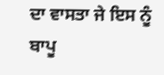ਦਾ ਵਾਸਤਾ ਜੇ ਇਸ ਨੂੰ ਬਾਪੂ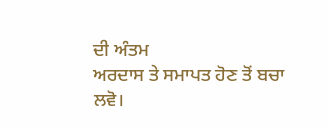ਦੀ ਅੰਤਮ
ਅਰਦਾਸ ਤੇ ਸਮਾਪਤ ਹੋਣ ਤੋਂ ਬਚਾ ਲਵੋ।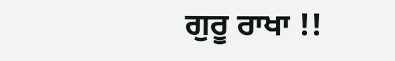ਗੁਰੂ ਰਾਖਾ !!